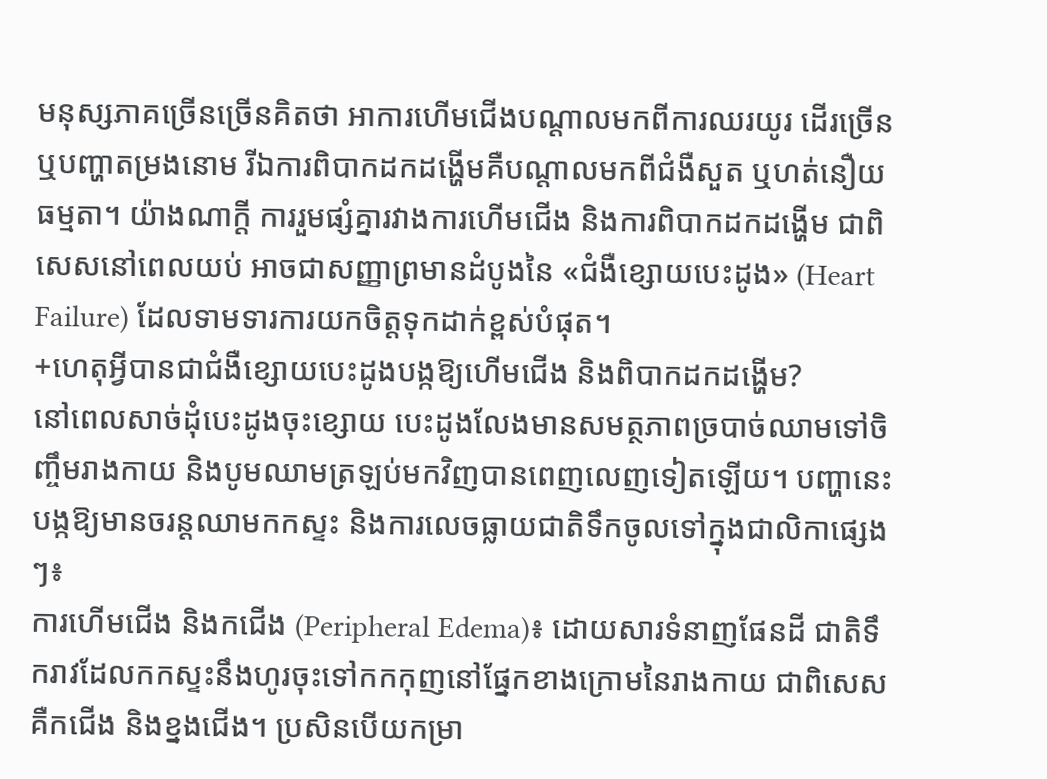មនុស្សភាគច្រើនច្រើនគិតថា អាការហើមជើងបណ្តាលមកពីការឈរយូរ ដើរច្រើន ឬបញ្ហាតម្រងនោម រីឯការពិបាកដកដង្ហើមគឺបណ្តាលមកពីជំងឺសួត ឬហត់នឿយធម្មតា។ យ៉ាងណាក្តី ការរួមផ្សំគ្នារវាងការហើមជើង និងការពិបាកដកដង្ហើម ជាពិសេសនៅពេលយប់ អាចជាសញ្ញាព្រមានដំបូងនៃ «ជំងឺខ្សោយបេះដូង» (Heart Failure) ដែលទាមទារការយកចិត្តទុកដាក់ខ្ពស់បំផុត។
+ហេតុអ្វីបានជាជំងឺខ្សោយបេះដូងបង្កឱ្យហើមជើង និងពិបាកដកដង្ហើម?
នៅពេលសាច់ដុំបេះដូងចុះខ្សោយ បេះដូងលែងមានសមត្ថភាពច្របាច់ឈាមទៅចិញ្ចឹមរាងកាយ និងបូមឈាមត្រឡប់មកវិញបានពេញលេញទៀតឡើយ។ បញ្ហានេះបង្កឱ្យមានចរន្តឈាមកកស្ទះ និងការលេចធ្លាយជាតិទឹកចូលទៅក្នុងជាលិកាផ្សេងៗ៖
ការហើមជើង និងកជើង (Peripheral Edema)៖ ដោយសារទំនាញផែនដី ជាតិទឹករាវដែលកកស្ទះនឹងហូរចុះទៅកកកុញនៅផ្នែកខាងក្រោមនៃរាងកាយ ជាពិសេសគឺកជើង និងខ្នងជើង។ ប្រសិនបើយកម្រា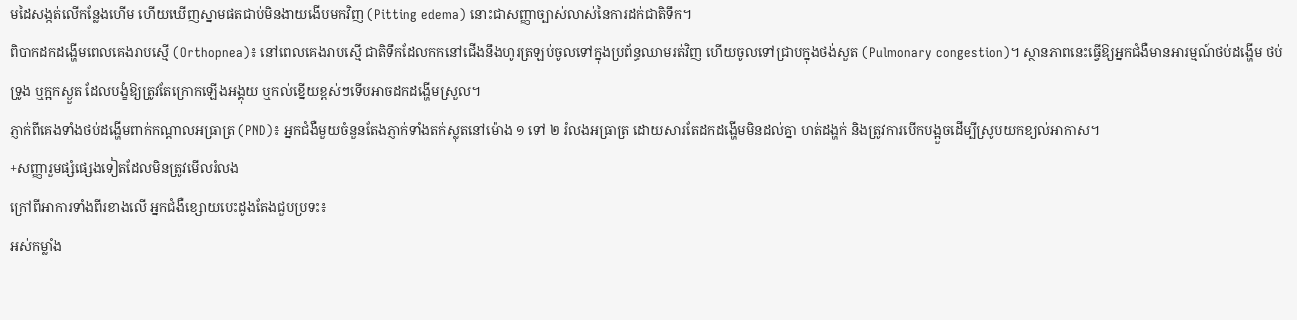មដៃសង្កត់លើកន្លែងហើម ហើយឃើញស្នាមផតជាប់មិនងាយងើបមកវិញ (Pitting edema) នោះជាសញ្ញាច្បាស់លាស់នៃការដក់ជាតិទឹក។
ពិបាកដកដង្ហើមពេលគេងរាបស្មើ (Orthopnea)៖ នៅពេលគេងរាបស្មើ ជាតិទឹកដែលកកនៅជើងនឹងហូរត្រឡប់ចូលទៅក្នុងប្រព័ន្ធឈាមរត់វិញ ហើយចូលទៅជ្រាបក្នុងថង់សួត (Pulmonary congestion)។ ស្ថានភាពនេះធ្វើឱ្យអ្នកជំងឺមានអារម្មណ៍ថប់ដង្ហើម ថប់ទ្រូង ឬក្អកស្ងួត ដែលបង្ខំឱ្យត្រូវតែក្រោកឡើងអង្គុយ ឬកល់ខ្នើយខ្ពស់ៗទើបអាចដកដង្ហើមស្រួល។
ភ្ញាក់ពីគេងទាំងថប់ដង្ហើមពាក់កណ្តាលអធ្រាត្រ (PND)៖ អ្នកជំងឺមួយចំនួនតែងភ្ញាក់ទាំងតក់ស្លុតនៅម៉ោង ១ ទៅ ២ រំលងអធ្រាត្រ ដោយសារតែដកដង្ហើមមិនដល់គ្នា ហត់ដង្ហក់ និងត្រូវការបើកបង្អួចដើម្បីស្រូបយកខ្យល់អាកាស។
+សញ្ញារួមផ្សំផ្សេងទៀតដែលមិនត្រូវមើលរំលង
ក្រៅពីអាការទាំងពីរខាងលើ អ្នកជំងឺខ្សោយបេះដូងតែងជួបប្រទះ៖
អស់កម្លាំង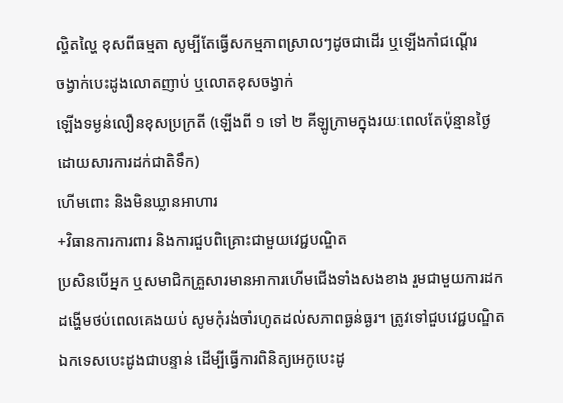ល្ហិតល្ហៃ ខុសពីធម្មតា សូម្បីតែធ្វើសកម្មភាពស្រាលៗដូចជាដើរ ឬឡើងកាំជណ្តើរ
ចង្វាក់បេះដូងលោតញាប់ ឬលោតខុសចង្វាក់
ឡើងទម្ងន់លឿនខុសប្រក្រតី (ឡើងពី ១ ទៅ ២ គីឡូក្រាមក្នុងរយៈពេលតែប៉ុន្មានថ្ងៃ ដោយសារការដក់ជាតិទឹក)
ហើមពោះ និងមិនឃ្លានអាហារ
+វិធានការការពារ និងការជួបពិគ្រោះជាមួយវេជ្ជបណ្ឌិត
ប្រសិនបើអ្នក ឬសមាជិកគ្រួសារមានអាការហើមជើងទាំងសងខាង រួមជាមួយការដកដង្ហើមថប់ពេលគេងយប់ សូមកុំរង់ចាំរហូតដល់សភាពធ្ងន់ធ្ងរ។ ត្រូវទៅជួបវេជ្ជបណ្ឌិតឯកទេសបេះដូងជាបន្ទាន់ ដើម្បីធ្វើការពិនិត្យអេកូបេះដូ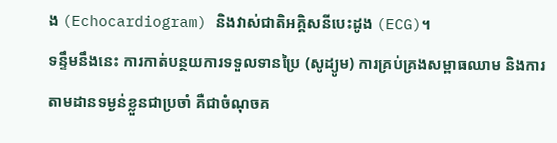ង (Echocardiogram) និងវាស់ជាតិអគ្គិសនីបេះដូង (ECG)។
ទន្ទឹមនឹងនេះ ការកាត់បន្ថយការទទួលទានប្រៃ (សូដ្យូម) ការគ្រប់គ្រងសម្ពាធឈាម និងការតាមដានទម្ងន់ខ្លួនជាប្រចាំ គឺជាចំណុចគ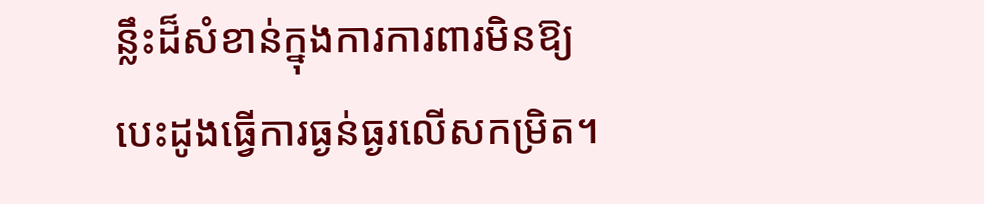ន្លឹះដ៏សំខាន់ក្នុងការការពារមិនឱ្យបេះដូងធ្វើការធ្ងន់ធ្ងរលើសកម្រិត។